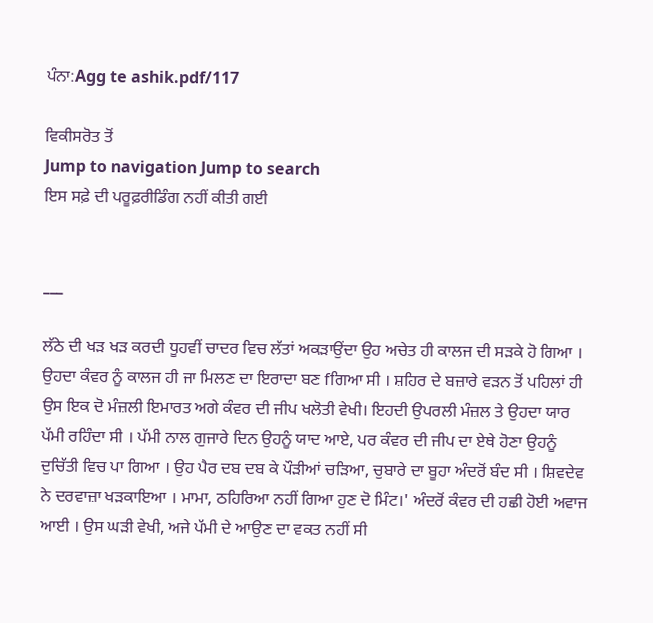ਪੰਨਾ:Agg te ashik.pdf/117

ਵਿਕੀਸਰੋਤ ਤੋਂ
Jump to navigation Jump to search
ਇਸ ਸਫ਼ੇ ਦੀ ਪਰੂਫ਼ਰੀਡਿੰਗ ਨਹੀਂ ਕੀਤੀ ਗਈ


___

ਲੱਠੇ ਦੀ ਖੜ ਖੜ ਕਰਦੀ ਧੂਹਵੀਂ ਚਾਦਰ ਵਿਚ ਲੱਤਾਂ ਅਕੜਾਉਂਦਾ ਉਹ ਅਚੇਤ ਹੀ ਕਾਲਜ ਦੀ ਸੜਕੇ ਹੋ ਗਿਆ । ਉਹਦਾ ਕੰਵਰ ਨੂੰ ਕਾਲਜ ਹੀ ਜਾ ਮਿਲਣ ਦਾ ਇਰਾਦਾ ਬਣ fਗਿਆ ਸੀ । ਸ਼ਹਿਰ ਦੇ ਬਜ਼ਾਰੇ ਵੜਨ ਤੋਂ ਪਹਿਲਾਂ ਹੀ ਉਸ ਇਕ ਦੋ ਮੰਜ਼ਲੀ ਇਮਾਰਤ ਅਗੇ ਕੰਵਰ ਦੀ ਜੀਪ ਖਲੋਤੀ ਵੇਖੀ। ਇਹਦੀ ਉਪਰਲੀ ਮੰਜ਼ਲ ਤੇ ਉਹਦਾ ਯਾਰ ਪੱਮੀ ਰਹਿੰਦਾ ਸੀ । ਪੱਮੀ ਨਾਲ ਗੁਜਾਰੇ ਦਿਨ ਉਹਨੂੰ ਯਾਦ ਆਏ, ਪਰ ਕੰਵਰ ਦੀ ਜੀਪ ਦਾ ਏਥੇ ਹੋਣਾ ਉਹਨੂੰ ਦੁਚਿੱਤੀ ਵਿਚ ਪਾ ਗਿਆ । ਉਹ ਪੈਰ ਦਬ ਦਬ ਕੇ ਪੌੜੀਆਂ ਚੜਿਆ, ਚੁਬਾਰੇ ਦਾ ਬੂਹਾ ਅੰਦਰੋਂ ਬੰਦ ਸੀ । ਸ਼ਿਵਦੇਵ ਨੇ ਦਰਵਾਜ਼ਾ ਖੜਕਾਇਆ । ਮਾਮਾ, ਠਹਿਰਿਆ ਨਹੀਂ ਗਿਆ ਹੁਣ ਦੋ ਮਿੰਟ।' ਅੰਦਰੋਂ ਕੰਵਰ ਦੀ ਹਛੀ ਹੋਈ ਅਵਾਜ ਆਈ । ਉਸ ਘੜੀ ਵੇਖੀ, ਅਜੇ ਪੱਮੀ ਦੇ ਆਉਣ ਦਾ ਵਕਤ ਨਹੀਂ ਸੀ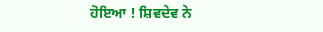ਹੋਇਆ ! ਸ਼ਿਵਦੇਵ ਨੇ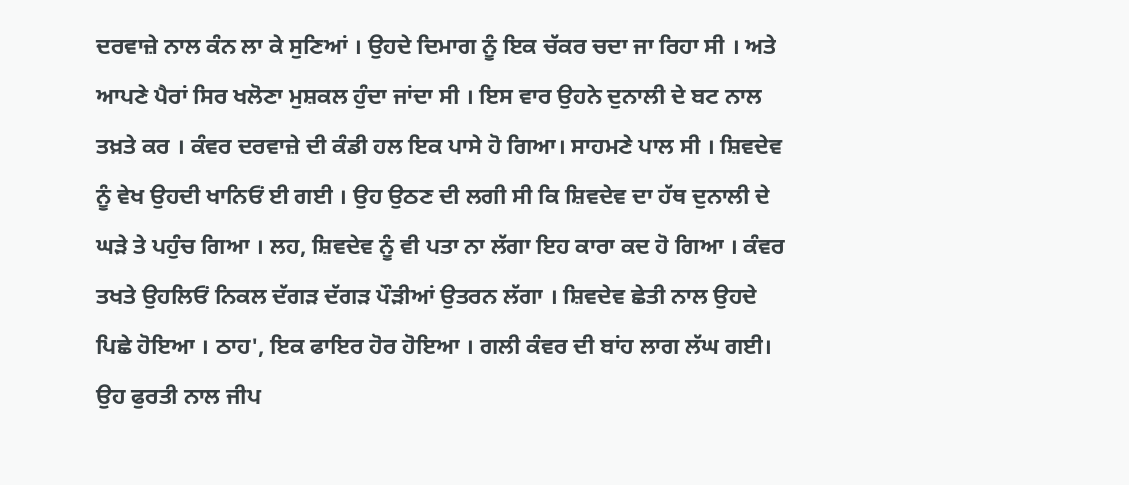ਦਰਵਾਜ਼ੇ ਨਾਲ ਕੰਨ ਲਾ ਕੇ ਸੁਣਿਆਂ । ਉਹਦੇ ਦਿਮਾਗ ਨੂੰ ਇਕ ਚੱਕਰ ਚਦਾ ਜਾ ਰਿਹਾ ਸੀ । ਅਤੇ ਆਪਣੇ ਪੈਰਾਂ ਸਿਰ ਖਲੋਣਾ ਮੁਸ਼ਕਲ ਹੁੰਦਾ ਜਾਂਦਾ ਸੀ । ਇਸ ਵਾਰ ਉਹਨੇ ਦੁਨਾਲੀ ਦੇ ਬਟ ਨਾਲ ਤਖ਼ਤੇ ਕਰ । ਕੰਵਰ ਦਰਵਾਜ਼ੇ ਦੀ ਕੰਡੀ ਹਲ ਇਕ ਪਾਸੇ ਹੋ ਗਿਆ। ਸਾਹਮਣੇ ਪਾਲ ਸੀ । ਸ਼ਿਵਦੇਵ ਨੂੰ ਵੇਖ ਉਹਦੀ ਖਾਨਿਓਂ ਈ ਗਈ । ਉਹ ਉਠਣ ਦੀ ਲਗੀ ਸੀ ਕਿ ਸ਼ਿਵਦੇਵ ਦਾ ਹੱਥ ਦੁਨਾਲੀ ਦੇ ਘੜੇ ਤੇ ਪਹੁੰਚ ਗਿਆ । ਲਹ, ਸ਼ਿਵਦੇਵ ਨੂੰ ਵੀ ਪਤਾ ਨਾ ਲੱਗਾ ਇਹ ਕਾਰਾ ਕਦ ਹੋ ਗਿਆ । ਕੰਵਰ ਤਖਤੇ ਉਹਲਿਓਂ ਨਿਕਲ ਦੱਗੜ ਦੱਗੜ ਪੌੜੀਆਂ ਉਤਰਨ ਲੱਗਾ । ਸ਼ਿਵਦੇਵ ਛੇਤੀ ਨਾਲ ਉਹਦੇ ਪਿਛੇ ਹੋਇਆ । ਠਾਹ', ਇਕ ਫਾਇਰ ਹੋਰ ਹੋਇਆ । ਗਲੀ ਕੰਵਰ ਦੀ ਬਾਂਹ ਲਾਗ ਲੱਘ ਗਈ। ਉਹ ਫੁਰਤੀ ਨਾਲ ਜੀਪ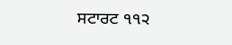ਸਟਾਰਟ ੧੧੨